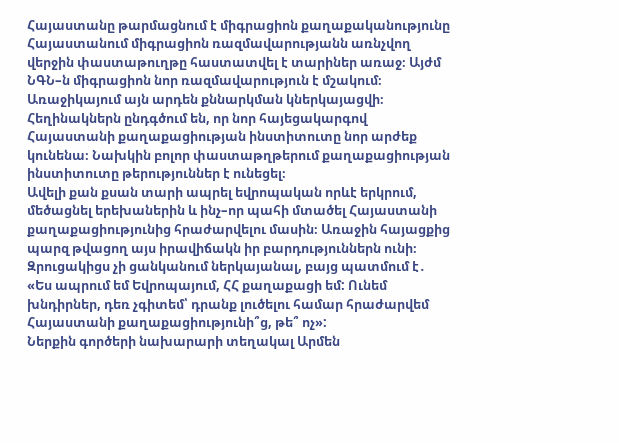Հայաստանը թարմացնում է միգրացիոն քաղաքականությունը
Հայաստանում միգրացիոն ռազմավարությանն առնչվող վերջին փաստաթուղթը հաստատվել է տարիներ առաջ։ Այժմ ՆԳՆ–ն միգրացիոն նոր ռազմավարություն է մշակում։ Առաջիկայում այն արդեն քննարկման կներկայացվի։ Հեղինակներն ընդգծում են, որ նոր հայեցակարգով Հայաստանի քաղաքացիության ինստիտուտը նոր արժեք կունենա։ Նախկին բոլոր փաստաթղթերում քաղաքացիության ինստիտուտը թերություններ է ունեցել։
Ավելի քան քսան տարի ապրել եվրոպական որևէ երկրում, մեծացնել երեխաներին և ինչ–որ պահի մտածել Հայաստանի քաղաքացիությունից հրաժարվելու մասին։ Առաջին հայացքից պարզ թվացող այս իրավիճակն իր բարդություններն ունի։ Զրուցակիցս չի ցանկանում ներկայանալ, բայց պատմում է․
«Ես ապրում եմ Եվրոպայում, ՀՀ քաղաքացի եմ: Ունեմ խնդիրներ, դեռ չգիտեմ՝ դրանք լուծելու համար հրաժարվեմ Հայաստանի քաղաքացիությունի՞ց, թե՞ ոչ»:
Ներքին գործերի նախարարի տեղակալ Արմեն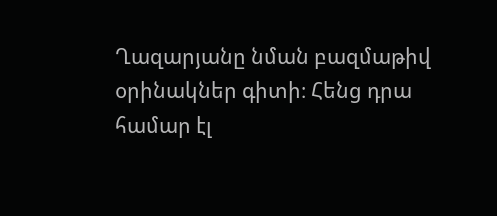Ղազարյանը նման բազմաթիվ օրինակներ գիտի։ Հենց դրա համար էլ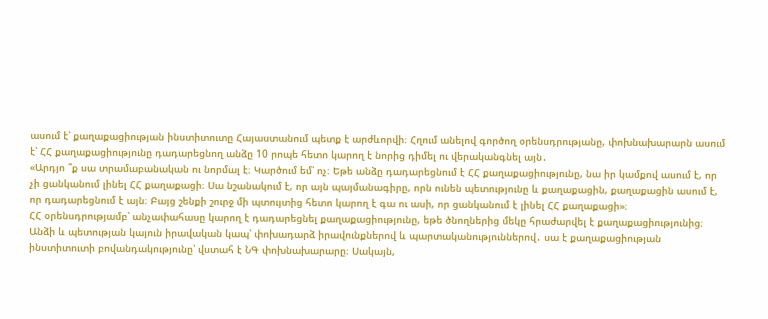ասում է՝ քաղաքացիության ինստիտուտը Հայաստանում պետք է արժևորվի։ Հղում անելով գործող օրենսդրությանը, փոխնախարարն ասում է՝ ՀՀ քաղաքացիությունը դադարեցնող անձը 10 րոպե հետո կարող է նորից դիմել ու վերականգնել այն․
«Արդյո ՞ք սա տրամաբանական ու նորմալ է։ Կարծում եմ՝ ոչ։ Եթե անձը դադարեցնում է ՀՀ քաղաքացիությունը, նա իր կամքով ասում է, որ չի ցանկանում լինել ՀՀ քաղաքացի։ Սա նշանակում է, որ այն պայմանագիրը, որն ունեն պետությունը և քաղաքացին, քաղաքացին ասում է, որ դադարեցնում է այն։ Բայց շենքի շուրջ մի պտույտից հետո կարող է գա ու ասի, որ ցանկանում է լինել ՀՀ քաղաքացի»։
ՀՀ օրենսդրությամբ՝ անչափահասը կարող է դադարեցնել քաղաքացիությունը, եթե ծնողներից մեկը հրաժարվել է քաղաքացիությունից։
Անձի և պետության կայուն իրավական կապ՝ փոխադարձ իրավունքներով և պարտականություններով․ սա է քաղաքացիության ինստիտուտի բովանդակությունը՝ վստահ է ՆԳ փոխնախարարը։ Սակայն,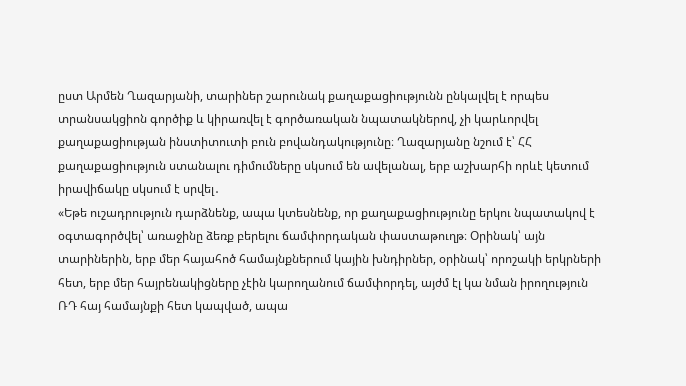ըստ Արմեն Ղազարյանի, տարիներ շարունակ քաղաքացիությունն ընկալվել է որպես տրանսակցիոն գործիք և կիրառվել է գործառական նպատակներով, չի կարևորվել քաղաքացիության ինստիտուտի բուն բովանդակությունը։ Ղազարյանը նշում է՝ ՀՀ քաղաքացիություն ստանալու դիմումները սկսում են ավելանալ, երբ աշխարհի որևէ կետում իրավիճակը սկսում է սրվել․
«Եթե ուշադրություն դարձնենք, ապա կտեսնենք, որ քաղաքացիությունը երկու նպատակով է օգտագործվել՝ առաջինը ձեռք բերելու ճամփորդական փաստաթուղթ։ Օրինակ՝ այն տարիներին, երբ մեր հայահոծ համայնքներում կային խնդիրներ, օրինակ՝ որոշակի երկրների հետ, երբ մեր հայրենակիցները չէին կարողանում ճամփորդել, այժմ էլ կա նման իրողություն ՌԴ հայ համայնքի հետ կապված, ապա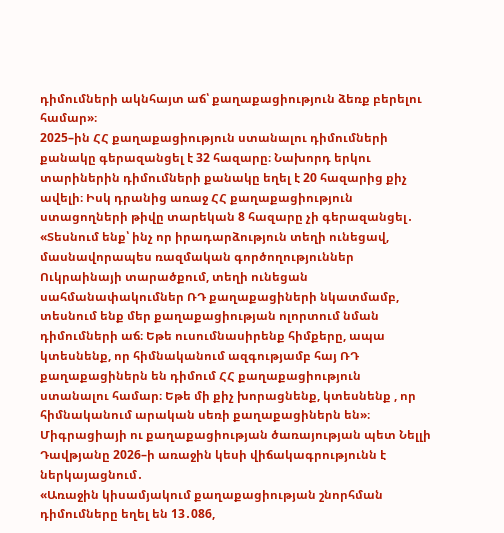դիմումների ակնհայտ աճ՝ քաղաքացիություն ձեռք բերելու համար»։
2025–ին ՀՀ քաղաքացիություն ստանալու դիմումների քանակը գերազանցել է 32 հազարը։ Նախորդ երկու տարիներին դիմումների քանակը եղել է 20 հազարից քիչ ավելի։ Իսկ դրանից առաջ ՀՀ քաղաքացիություն ստացողների թիվը տարեկան 8 հազարը չի գերազանցել․
«Տեսնում ենք՝ ինչ որ իրադարձություն տեղի ունեցավ, մասնավորապես ռազմական գործողություններ Ուկրաինայի տարածքում, տեղի ունեցան սահմանափակումներ ՌԴ քաղաքացիների նկատմամբ, տեսնում ենք մեր քաղաքացիության ոլորտում նման դիմումների աճ։ Եթե ուսումնասիրենք հիմքերը, ապա կտեսնենք, որ հիմնականում ազգությամբ հայ ՌԴ քաղաքացիներն են դիմում ՀՀ քաղաքացիություն ստանալու համար։ Եթե մի քիչ խորացնենք, կտեսնենք , որ հիմնականում արական սեռի քաղաքացիներն են»։
Միգրացիայի ու քաղաքացիության ծառայության պետ Նելլի Դավթյանը 2026–ի առաջին կեսի վիճակագրությունն է ներկայացնում․
«Առաջին կիսամյակում քաղաքացիության շնորհման դիմումները եղել են 13․086,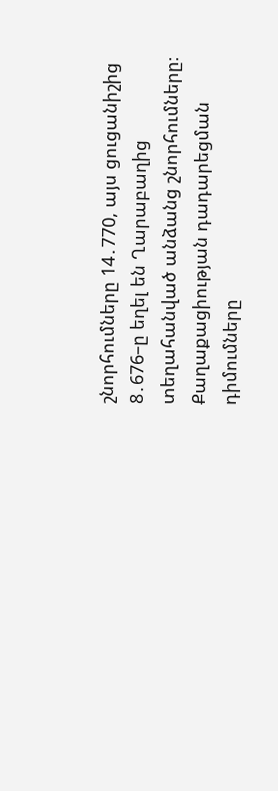շնորհումները 14․770, այս ցուցանիշից 8․676–ը եղել են Ղարաբաղից տեղահանված անձանց շնորհումները։ Քաղաքացիության դադարեցման դիմումները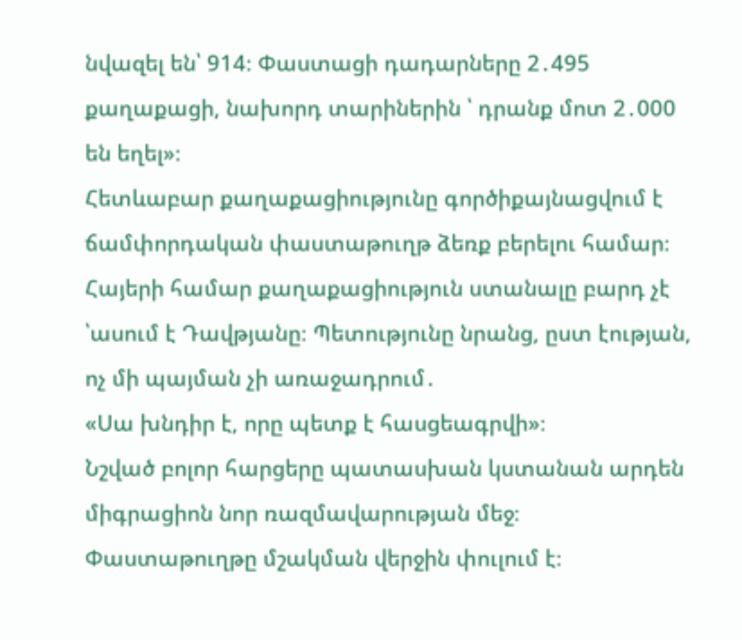նվազել են՝ 914։ Փաստացի դադարները 2․495 քաղաքացի, նախորդ տարիներին ՝ դրանք մոտ 2․000 են եղել»։
Հետևաբար քաղաքացիությունը գործիքայնացվում է ճամփորդական փաստաթուղթ ձեռք բերելու համար։ Հայերի համար քաղաքացիություն ստանալը բարդ չէ ՝ասում է Դավթյանը։ Պետությունը նրանց, ըստ էության, ոչ մի պայման չի առաջադրում․
«Սա խնդիր է, որը պետք է հասցեագրվի»։
Նշված բոլոր հարցերը պատասխան կստանան արդեն միգրացիոն նոր ռազմավարության մեջ։ Փաստաթուղթը մշակման վերջին փուլում է։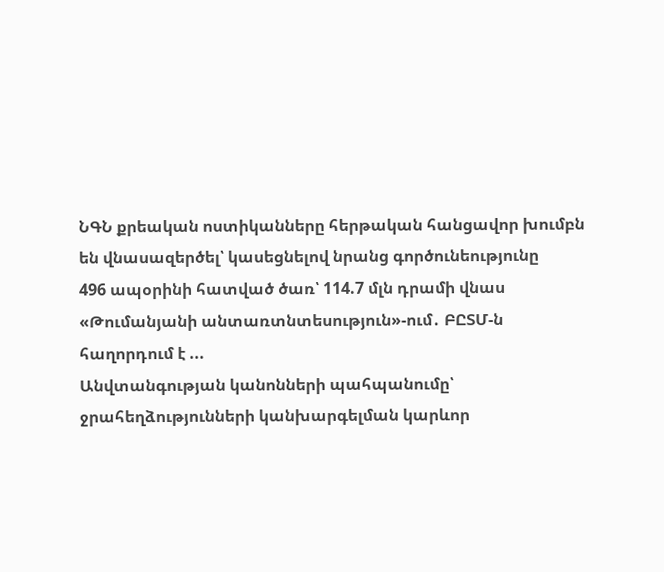ՆԳՆ քրեական ոստիկանները հերթական հանցավոր խումբն են վնասազերծել՝ կասեցնելով նրանց գործունեությունը
496 ապօրինի հատված ծառ՝ 114.7 մլն դրամի վնաս «Թումանյանի անտառտնտեսություն»-ում․ ԲԸՏՄ-ն հաղորդում է ...
Անվտանգության կանոնների պահպանումը՝ ջրահեղձությունների կանխարգելման կարևոր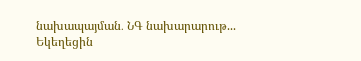նախապայման․ ՆԳ նախարարութ...
Եկեղեցին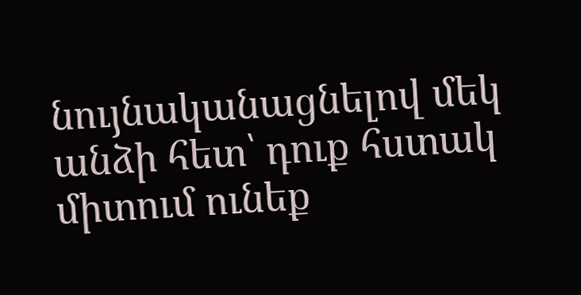նույնականացնելով մեկ անձի հետ՝ դուք հստակ միտում ունեք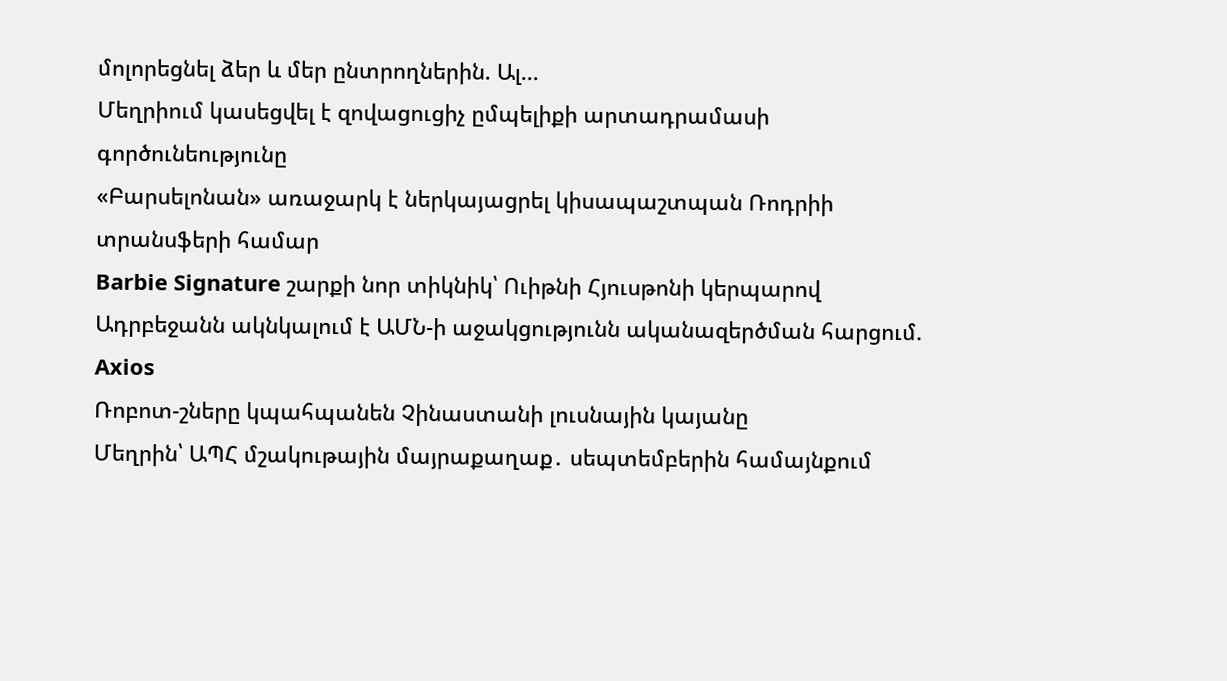մոլորեցնել ձեր և մեր ընտրողներին. Ալ...
Մեղրիում կասեցվել է զովացուցիչ ըմպելիքի արտադրամասի գործունեությունը
«Բարսելոնան» առաջարկ է ներկայացրել կիսապաշտպան Ռոդրիի տրանսֆերի համար
Barbie Signature շարքի նոր տիկնիկ՝ Ուիթնի Հյուսթոնի կերպարով
Ադրբեջանն ակնկալում է ԱՄՆ-ի աջակցությունն ականազերծման հարցում. Axios
Ռոբոտ-շները կպահպանեն Չինաստանի լուսնային կայանը
Մեղրին՝ ԱՊՀ մշակութային մայրաքաղաք․ սեպտեմբերին համայնքում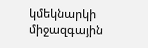կմեկնարկի միջազգային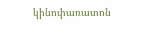կինոփառատոն